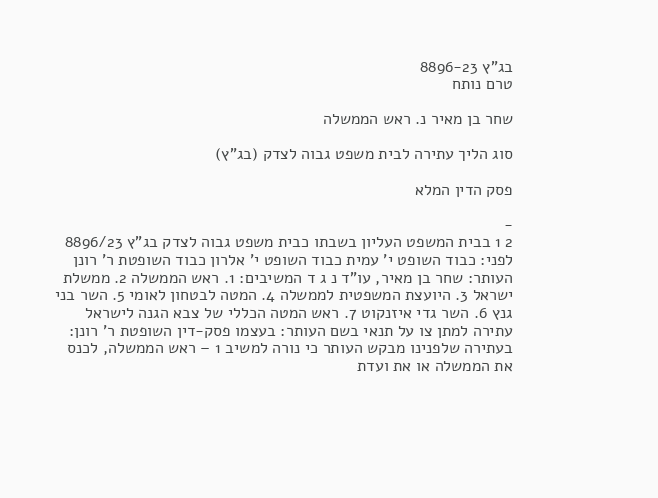בג"ץ 8896-23
טרם נותח

שחר בן מאיר נ. ראש הממשלה

סוג הליך עתירה לבית משפט גבוה לצדק (בג"ץ)

פסק הדין המלא

-
2 1 בבית המשפט העליון בשבתו כבית משפט גבוה לצדק בג"ץ 8896/23 לפני: כבוד השופט י' עמית כבוד השופט י' אלרון כבוד השופטת ר' רונן העותר: שחר בן מאיר, עו"ד נ ג ד המשיבים: 1. ראש הממשלה 2. ממשלת ישראל 3. היועצת המשפטית לממשלה 4. המטה לבטחון לאומי 5. השר בני גנץ 6. השר גדי איזנקוט 7. ראש המטה הכללי של צבא הגנה לישראל עתירה למתן צו על תנאי בשם העותר: בעצמו פסק-דין השופטת ר' רונן: בעתירה שלפנינו מבקש העותר כי נורה למשיב 1 – ראש הממשלה, לכנס את הממשלה או את ועדת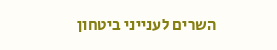השרים לענייני ביטחון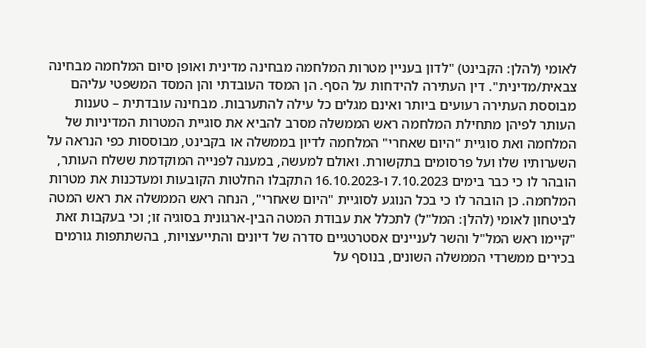לאומי (להלן: הקבינט) "לדון בעניין מטרות המלחמה מבחינה מדינית ואופן סיום המלחמה מבחינה צבאית/מדינית". דין העתירה להידחות על הסף. הן המסד העובדתי והן המסד המשפטי עליהם מבוססת העתירה רעועים ביותר ואינם מגלים כל עילה להתערבות. מבחינה עובדתית – טענות העותר לפיהן מתחילת המלחמה ראש הממשלה מסרב להביא את סוגיית המטרות המדיניות של המלחמה ואת סוגיית "היום שאחרי" המלחמה לדיון בממשלה או בקבינט, מבוססות כפי הנראה על השערותיו שלו ועל פרסומים בתקשורת. ואולם למעשה, במענה לפנייה המוקדמת ששלח העותר, הובהר לו כי כבר בימים 7.10.2023 ו-16.10.2023 התקבלו החלטות הקובעות ומעדכנות את מטרות המלחמה. כן הובהר לו כי בכל הנוגע לסוגיית "היום שאחרי", הנחה ראש הממשלה את ראש המטה לביטחון לאומי (להלן: המל"ל) לתכלל את עבודת המטה הבין-ארגונית בסוגיה זו; וכי בעקבות זאת "קיימו ראש המל"ל והשר לעניינים אסטרטגיים סדרה של דיונים והתייעצויות, בהשתתפות גורמים בכירים ממשרדי הממשלה השונים, בנוסף על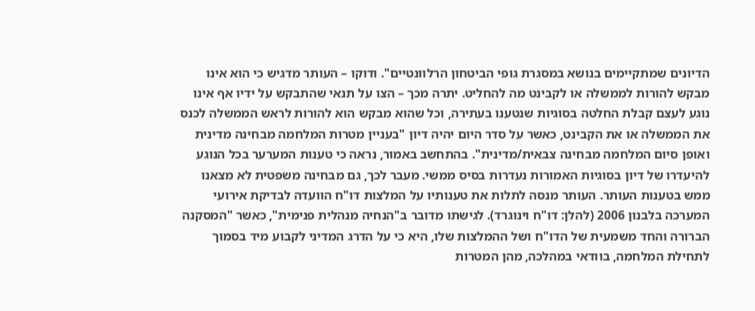הדיונים שמתקיימים בנושא במסגרת גופי הביטחון הרלוונטיים". ודוקו – העותר מדגיש כי הוא אינו מבקש להורות לממשלה או לקבינט מה להחליט. יתרה מכך – הצו על תנאי שהתבקש על ידיו אף אינו נוגע לעצם קבלת החלטה בסוגיות שנטענו בעתירה, וכל שהוא מבקש הוא להורות לראש הממשלה לכנס את הממשלה או את הקבינט, כאשר על סדר היום יהיה דיון "בעניין מטרות המלחמה מבחינה מדינית ואופן סיום המלחמה מבחינה צבאית/מדינית". בהתחשב באמור, נראה כי טענות המערער בכל הנוגע להיעדרו של דיון בסוגיות האמורות נעדרות בסיס ממשי. מעבר לכך, גם מבחינה משפטית לא מצאנו ממש בטענות העותר. העותר מנסה לתלות את טענותיו על המלצות דו"ח הוועדה לבדיקת אירועי המערכה בלבנון 2006 (להלן: דו"ח וינוגרד). לגישתו מדובר ב"הנחיה מנהלית פנימית", כאשר "המסקנה הברורה והחד משמעית של הדו"ח ושל ההמלצות שלו, היא כי על הדרג המדיני לקבוע מיד בסמוך לתחילת המלחמה, בוודאי במהלכה, מהן המטרות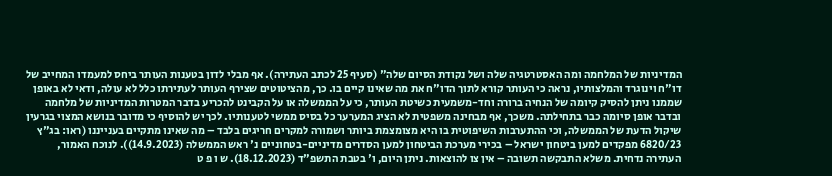המדיניות של המלחמה ומה האסטרטגיה שלה ושל נקודת הסיום שלה" (סעיף 25 לכתב העתירה). אף מבלי לדון בטענות העותר ביחס למעמדו המחייב של דו"ח וינוגרד והמלצותיו, נראה כי העותר קורא לתוך הדו"ח את מה שאינו קיים בו. כך, מהציטוטים שצירף העותר לעתירתו כלל לא עולה, ודאי לא באופן שממנו ניתן להסיק קיומה של הנחיה ברורה וחד-משמעית כשיטת העותר, כי על הממשלה או על הקבינט להכריע בדבר המטרות המדיניות של מלחמה ובדבר אופן סיומה כבר בתחילתה. משכך, אף מבחינה משפטית לא הציג המערער כל בסיס ממשי לטענותיו. לכך יש להוסיף כי מדובר בנושא המצוי בגרעין שיקול הדעת של הממשלה, וכי ההתערבות השיפוטית בו היא מצומצמת ביותר ושמורה למקרים חריגים בלבד – מה שאינו מתקיים בענייננו (ראו: בג"ץ 6820/23 מפקדים למען ביטחון ישראל – בכירי מערכת הביטחון למען הסדרים מדיניים-בטחוניים נ' ראש הממשלה (14.9.2023)). לנוכח האמור, העתירה נדחית. משלא התבקשה תשובה – אין צו להוצאות. ניתן היום, ו' בטבת התשפ"ד (18.12.2023). ש ו פ ט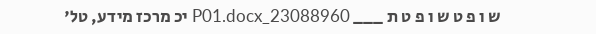ש ו פ ט ש ו פ ט ת ___ 23088960_P01.docx יכ מרכז מידע, טל'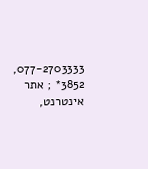077-2703333, 3852* ; אתר אינטרנט,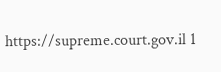https://supreme.court.gov.il 1